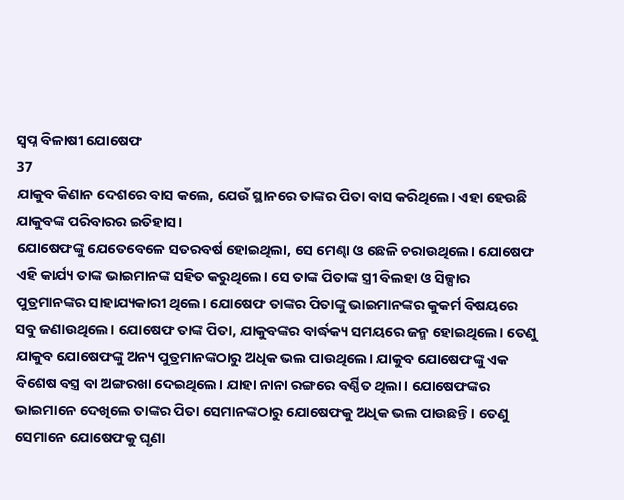ସ୍ୱପ୍ନ ବିଳାଷୀ ଯୋଷେଫ
37
ଯାକୁବ କିଣାନ ଦେଶରେ ବାସ କଲେ, ଯେଉଁ ସ୍ଥାନରେ ତାଙ୍କର ପିତା ବାସ କରିଥିଲେ। ଏହା ହେଉଛି ଯାକୁବଙ୍କ ପରିବାରର ଇତିହାସ।
ଯୋଷେଫଙ୍କୁ ଯେତେବେଳେ ସତରବର୍ଷ ହୋଇଥିଲା, ସେ ମେଣ୍ଢା ଓ ଛେଳି ଚରାଉଥିଲେ। ଯୋଷେଫ ଏହି କାର୍ଯ୍ୟ ତାଙ୍କ ଭାଇମାନଙ୍କ ସହିତ କରୁଥିଲେ। ସେ ତାଙ୍କ ପିତାଙ୍କ ସ୍ତ୍ରୀ ବିଲହା ଓ ସିଳ୍ପାର ପୁତ୍ରମାନଙ୍କର ସାହାଯ୍ୟକାରୀ ଥିଲେ। ଯୋଷେଫ ତାଙ୍କର ପିତାଙ୍କୁ ଭାଇମାନଙ୍କର କୁକର୍ମ ବିଷୟରେ ସବୁ ଜଣାଉଥିଲେ। ଯୋଷେଫ ତାଙ୍କ ପିତା, ଯାକୁବଙ୍କର ବାର୍ଦ୍ଧକ୍ୟ ସମୟରେ ଜନ୍ମ ହୋଇଥିଲେ। ତେଣୁ ଯାକୁବ ଯୋଷେଫଙ୍କୁ ଅନ୍ୟ ପୁତ୍ରମାନଙ୍କଠାରୁ ଅଧିକ ଭଲ ପାଉଥିଲେ। ଯାକୁବ ଯୋଷେଫଙ୍କୁ ଏକ ବିଶେଷ ବସ୍ତ୍ର ବା ଅଙ୍ଗରଖା ଦେଇଥିଲେ। ଯାହା ନାନା ରଙ୍ଗରେ ବର୍ଣ୍ଣିତ ଥିଲା। ଯୋଷେଫଙ୍କର ଭାଇମାନେ ଦେଖିଲେ ତାଙ୍କର ପିତା ସେମାନଙ୍କଠାରୁ ଯୋଷେଫକୁ ଅଧିକ ଭଲ ପାଉଛନ୍ତି। ତେଣୁ ସେମାନେ ଯୋଷେଫକୁ ଘୃଣା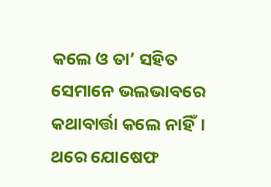କଲେ ଓ ତା’ ସହିତ ସେମାନେ ଭଲଭାବରେ କଥାବାର୍ତ୍ତା କଲେ ନାହିଁ।
ଥରେ ଯୋଷେଫ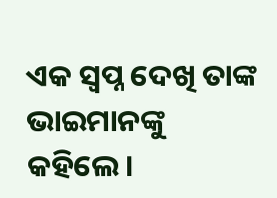ଏକ ସ୍ୱପ୍ନ ଦେଖି ତାଙ୍କ ଭାଇମାନଙ୍କୁ କହିଲେ।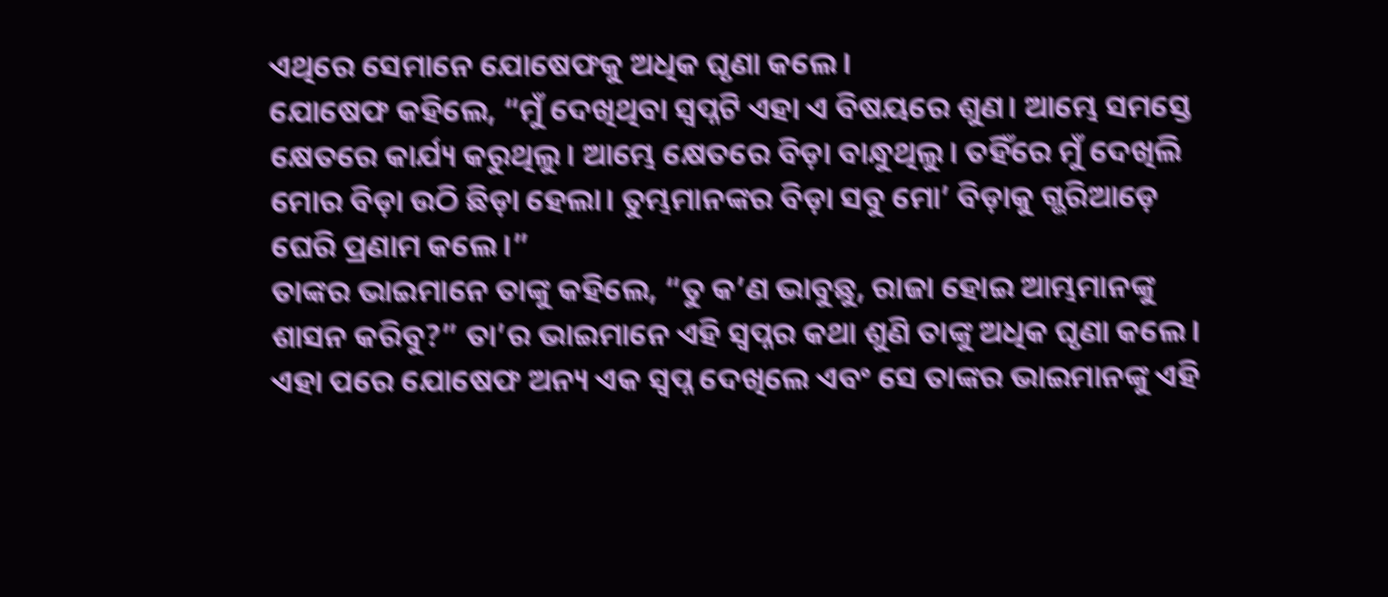ଏଥିରେ ସେମାନେ ଯୋଷେଫକୁ ଅଧିକ ଘୃଣା କଲେ।
ଯୋଷେଫ କହିଲେ, “ମୁଁ ଦେଖିଥିବା ସ୍ୱପ୍ନଟି ଏହା ଏ ବିଷୟରେ ଶୁଣ। ଆମ୍ଭେ ସମସ୍ତେ କ୍ଷେତରେ କାର୍ଯ୍ୟ କରୁଥିଲୁ। ଆମ୍ଭେ କ୍ଷେତରେ ବିଡ଼ା ବାନ୍ଧୁଥିଲୁ। ତହିଁରେ ମୁଁ ଦେଖିଲି ମୋର ବିଡ଼ା ଉଠି ଛିଡ଼ା ହେଲା। ତୁମ୍ଭମାନଙ୍କର ବିଡ଼ା ସବୁ ମୋ’ ବିଡ଼ାକୁ ଗ୍ଭରିଆଡ଼େ ଘେରି ପ୍ରଣାମ କଲେ।”
ତାଙ୍କର ଭାଇମାନେ ତାଙ୍କୁ କହିଲେ, “ତୁ କ’ଣ ଭାବୁଛୁ, ରାଜା ହୋଇ ଆମ୍ଭମାନଙ୍କୁ ଶାସନ କରିବୁ?” ତା’ର ଭାଇମାନେ ଏହି ସ୍ୱପ୍ନର କଥା ଶୁଣି ତାଙ୍କୁ ଅଧିକ ଘୃଣା କଲେ।
ଏହା ପରେ ଯୋଷେଫ ଅନ୍ୟ ଏକ ସ୍ୱପ୍ନ ଦେଖିଲେ ଏବଂ ସେ ତାଙ୍କର ଭାଇମାନଙ୍କୁ ଏହି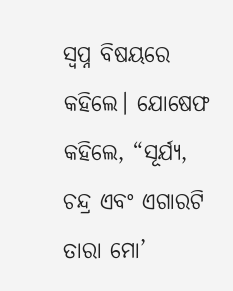ସ୍ୱପ୍ନ ବିଷୟରେ କହିଲେ। ଯୋଷେଫ କହିଲେ, “ସୂର୍ଯ୍ୟ, ଚନ୍ଦ୍ର ଏବଂ ଏଗାରଟି ତାରା ମୋ’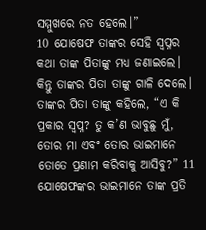ସମ୍ମୁଖରେ ନତ ହେଲେ।”
10 ଯୋଷେଫ ତାଙ୍କର ସେହି ସ୍ୱପ୍ନର କଥା ତାଙ୍କ ପିତାଙ୍କୁ ମଧ୍ୟ ଜଣାଇଲେ। କିନ୍ତୁ ତାଙ୍କର ପିତା ତାଙ୍କୁ ଗାଳି ଦେଲେ। ତାଙ୍କର ପିତା ତାଙ୍କୁ କହିଲେ, “ଏ କି ପ୍ରକାର ସ୍ୱପ୍ନ? ତୁ କ’ଣ ଭାବୁଛୁ ମୁଁ, ତୋର ମା ଏବଂ ତୋର ଭାଇମାନେ ତୋତେ ପ୍ରଣାମ କରିବାକୁ ଆସିବୁ?” 11 ଯୋଷେଫଙ୍କର ଭାଇମାନେ ତାଙ୍କ ପ୍ରତି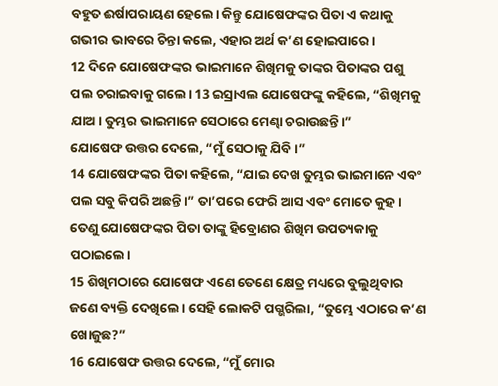ବହୁତ ଈର୍ଷାପରାୟଣ ହେଲେ। କିନ୍ତୁ ଯୋଷେଫଙ୍କର ପିତା ଏ କଥାକୁ ଗଭୀର ଭାବରେ ଚିନ୍ତା କଲେ, ଏହାର ଅର୍ଥ କ’ଣ ହୋଇପାରେ।
12 ଦିନେ ଯୋଷେଫଙ୍କର ଭାଇମାନେ ଶିଖିମକୁ ତାଙ୍କର ପିତାଙ୍କର ପଶୁ ପଲ ଚରାଇବାକୁ ଗଲେ। 13 ଇସ୍ରାଏଲ ଯୋଷେଫଙ୍କୁ କହିଲେ, “ଶିଖିମକୁ ଯାଅ। ତୁମ୍ଭର ଭାଇମାନେ ସେଠାରେ ମେଣ୍ଢା ଚରାଉଛନ୍ତି।”
ଯୋଷେଫ ଉତ୍ତର ଦେଲେ, “ମୁଁ ସେଠାକୁ ଯିବି।”
14 ଯୋଷେଫଙ୍କର ପିତା କହିଲେ, “ଯାଇ ଦେଖ ତୁମ୍ଭର ଭାଇମାନେ ଏବଂ ପଲ ସବୁ କିପରି ଅଛନ୍ତି।” ତା’ପରେ ଫେରି ଆସ ଏବଂ ମୋତେ କୁହ। ତେଣୁ ଯୋଷେଫଙ୍କର ପିତା ତାଙ୍କୁ ହିବ୍ରୋଣର ଶିଖିମ ଉପତ୍ୟକାକୁ ପଠାଇଲେ।
15 ଶିଖିମଠାରେ ଯୋଷେଫ ଏଣେ ତେଣେ କ୍ଷେତ୍ର ମଧ୍ୟରେ ବୁଲୁଥିବାର ଜଣେ ବ୍ୟକ୍ତି ଦେଖିଲେ। ସେହି ଲୋକଟି ପଗ୍ଭରିଲା, “ତୁମ୍ଭେ ଏଠାରେ କ’ଣ ଖୋଜୁଛ?”
16 ଯୋଷେଫ ଉତ୍ତର ଦେଲେ, “ମୁଁ ମୋର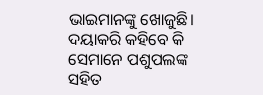ଭାଇମାନଙ୍କୁ ଖୋଜୁଛି। ଦୟାକରି କହିବେ କି ସେମାନେ ପଶୁପଲଙ୍କ ସହିତ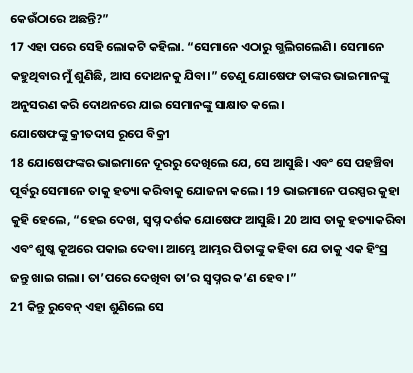କେଉଁଠାରେ ଅଛନ୍ତି?”
17 ଏହା ପରେ ସେହି ଲୋକଟି କହିଲା. “ସେମାନେ ଏଠାରୁ ଗ୍ଭଲିଗଲେଣି। ସେମାନେ କହୁଥିବାର ମୁଁ ଶୁଣିଛି, ଆସ ଦୋଥନକୁ ଯିବା।” ତେଣୁ ଯୋଷେଫ ତାଙ୍କର ଭାଇମାନଙ୍କୁ ଅନୁସରଣ କରି ଦୋଥନରେ ଯାଇ ସେମାନଙ୍କୁ ସାକ୍ଷାତ କଲେ।
ଯୋଷେଫଙ୍କୁ କ୍ରୀତଦାସ ରୂପେ ବିକ୍ରୀ
18 ଯୋଷେଫଙ୍କର ଭାଇମାନେ ଦୂରରୁ ଦେଖିଲେ ଯେ, ସେ ଆସୁଛି। ଏବଂ ସେ ପହଞ୍ଚିବା ପୂର୍ବରୁ ସେମାନେ ତାକୁ ହତ୍ୟା କରିବାକୁ ଯୋଜନା କଲେ। 19 ଭାଇମାନେ ପରସ୍ପର କୁହା କୁହି ହେଲେ, “ହେଇ ଦେଖ, ସ୍ୱପ୍ନ ଦର୍ଶକ ଯୋଷେଫ ଆସୁଛି। 20 ଆସ ତାକୁ ହତ୍ୟାକରିବା ଏବଂ ଶୁଷ୍କ କୂଅରେ ପକାଇ ଦେବା। ଆମ୍ଭେ ଆମ୍ଭର ପିତାଙ୍କୁ କହିବା ଯେ ତାକୁ ଏକ ହିଂସ୍ର ଜନ୍ତୁ ଖାଇ ଗଲା। ତା’ପରେ ଦେଖିବା ତା’ର ସ୍ୱପ୍ନର କ’ଣ ହେବ।”
21 କିନ୍ତୁ ରୁବେନ୍ ଏହା ଶୁଣିଲେ ସେ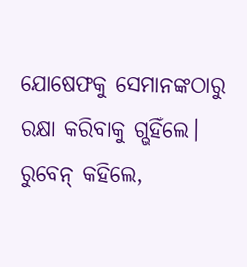ଯୋଷେଫକୁ ସେମାନଙ୍କଠାରୁ ରକ୍ଷା କରିବାକୁ ଗ୍ଭହିଁଲେ। ରୁବେନ୍ କହିଲେ,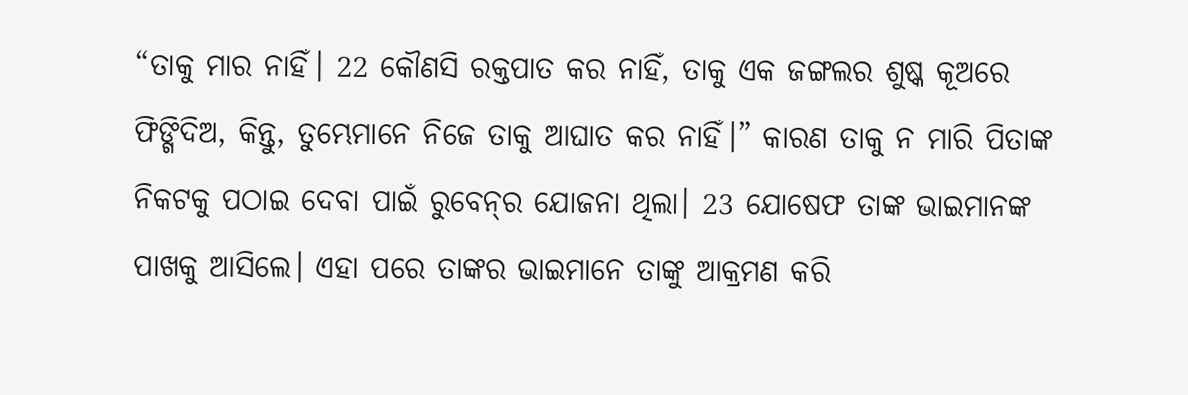“ତାକୁ ମାର ନାହିଁ। 22 କୌଣସି ରକ୍ତପାତ କର ନାହିଁ, ତାକୁ ଏକ ଜଙ୍ଗଲର ଶୁଷ୍କ କୂଅରେ ଫିଙ୍ଗିଦିଅ, କିନ୍ତୁ, ତୁମ୍ଭେମାନେ ନିଜେ ତାକୁ ଆଘାତ କର ନାହିଁ।” କାରଣ ତାକୁ ନ ମାରି ପିତାଙ୍କ ନିକଟକୁ ପଠାଇ ଦେବା ପାଇଁ ରୁବେ‌‌ନ୍‌‌ର ଯୋଜନା ଥିଲା। 23 ଯୋଷେଫ ତାଙ୍କ ଭାଇମାନଙ୍କ ପାଖକୁ ଆସିଲେ। ଏହା ପରେ ତାଙ୍କର ଭାଇମାନେ ତାଙ୍କୁ ଆକ୍ରମଣ କରି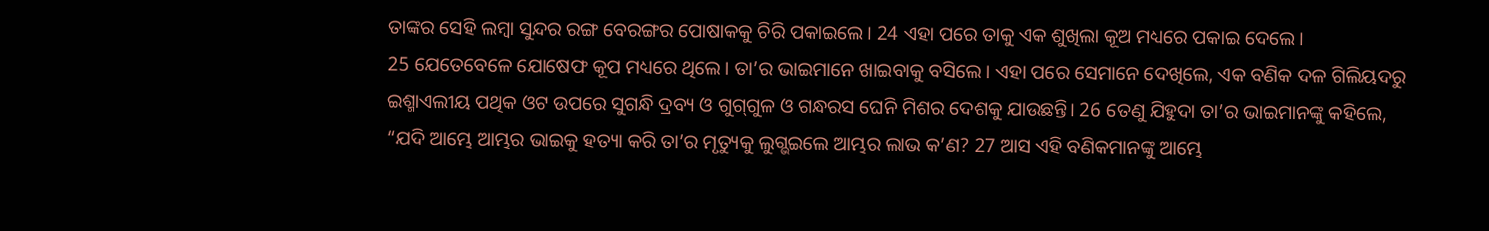ତାଙ୍କର ସେହି ଲମ୍ବା ସୁନ୍ଦର ରଙ୍ଗ ବେରଙ୍ଗର ପୋଷାକକୁ ଚିରି ପକାଇଲେ। 24 ଏହା ପରେ ତାକୁ ଏକ ଶୁଖିଲା କୂଅ ମଧ୍ୟରେ ପକାଇ ଦେଲେ।
25 ଯେତେବେଳେ ଯୋଷେଫ କୂପ ମଧ୍ୟରେ ଥିଲେ। ତା’ର ଭାଇମାନେ ଖାଇବାକୁ ବସିଲେ। ଏହା ପରେ ସେମାନେ ଦେଖିଲେ, ଏକ ବଣିକ ଦଳ ଗିଲିୟଦରୁ ଇଶ୍ମାଏଲୀୟ ପଥିକ ଓଟ ଉପରେ ସୁଗନ୍ଧି ଦ୍ରବ୍ୟ ଓ ଗୁ‌ଗ୍‌ଗୁଳ ଓ ଗନ୍ଧରସ ଘେନି ମିଶର ଦେଶକୁ ଯାଉଛନ୍ତି। 26 ତେଣୁ ଯିହୁଦା ତା’ର ଭାଇମାନଙ୍କୁ କହିଲେ, “ଯଦି ଆମ୍ଭେ ଆମ୍ଭର ଭାଇକୁ ହତ୍ୟା କରି ତା’ର ମୃତ୍ୟୁକୁ ଲୁଗ୍ଭଇଲେ ଆମ୍ଭର ଲାଭ କ’ଣ? 27 ଆସ ଏହି ବଣିକମାନଙ୍କୁ ଆମ୍ଭେ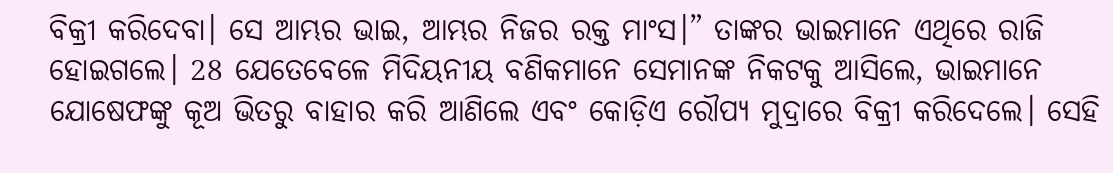ବିକ୍ରୀ କରିଦେବା। ସେ ଆମ୍ଭର ଭାଇ, ଆମ୍ଭର ନିଜର ରକ୍ତ ମାଂସ।” ତାଙ୍କର ଭାଇମାନେ ଏଥିରେ ରାଜି ହୋଇଗଲେ। 28 ଯେତେବେଳେ ମିଦିୟନୀୟ ବଣିକମାନେ ସେମାନଙ୍କ ନିକଟକୁ ଆସିଲେ, ଭାଇମାନେ ଯୋଷେଫଙ୍କୁ କୂଅ ଭିତରୁ ବାହାର କରି ଆଣିଲେ ଏବଂ କୋଡ଼ିଏ ରୌପ୍ୟ ମୁଦ୍ରାରେ ବିକ୍ରୀ କରିଦେଲେ। ସେହି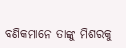ବଣିକମାନେ ତାଙ୍କୁ ମିଶରକୁ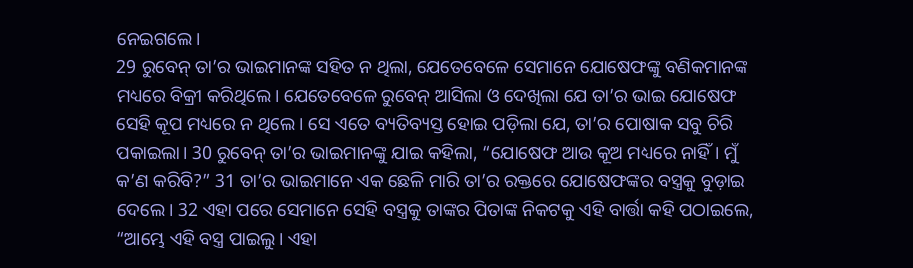ନେଇଗଲେ।
29 ରୁବେନ୍ ତା’ର ଭାଇମାନଙ୍କ ସହିତ ନ ଥିଲା, ଯେତେବେଳେ ସେମାନେ ଯୋଷେଫଙ୍କୁ ବଣିକମାନଙ୍କ ମଧ୍ୟରେ ବିକ୍ରୀ କରିଥିଲେ। ଯେତେବେଳେ ରୁବେନ୍ ଆସିଲା ଓ ଦେଖିଲା ଯେ ତା’ର ଭାଇ ଯୋଷେଫ ସେହି କୂପ ମଧ୍ୟରେ ନ ଥିଲେ। ସେ ଏତେ ବ୍ୟତିବ୍ୟସ୍ତ ହୋଇ ପଡ଼ିଲା ଯେ, ତା’ର ପୋଷାକ ସବୁ ଚିରି ପକାଇଲା। 30 ରୁବେନ୍ ତା’ର ଭାଇମାନଙ୍କୁ ଯାଇ କହିଲା, “ଯୋଷେଫ ଆଉ କୂଅ ମଧ୍ୟରେ ନାହିଁ। ମୁଁ କ’ଣ କରିବି?” 31 ତା’ର ଭାଇମାନେ ଏକ ଛେଳି ମାରି ତା’ର ରକ୍ତରେ ଯୋଷେଫଙ୍କର ବସ୍ତ୍ରକୁ ବୁଡ଼ାଇ ଦେଲେ। 32 ଏହା ପରେ ସେମାନେ ସେହି ବସ୍ତ୍ରକୁ ତାଙ୍କର ପିତାଙ୍କ ନିକଟକୁ ଏହି ବାର୍ତ୍ତା କହି ପଠାଇଲେ, “ଆମ୍ଭେ ଏହି ବସ୍ତ୍ର ପାଇଲୁ। ଏହା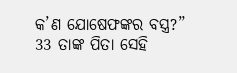କ’ଣ ଯୋଷେଫଙ୍କର ବସ୍ତ୍ର?”
33 ତାଙ୍କ ପିତା ସେହି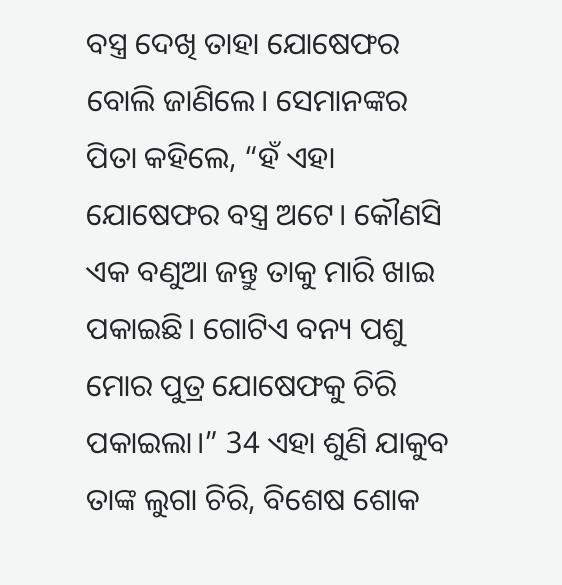ବସ୍ତ୍ର ଦେଖି ତାହା ଯୋଷେଫର ବୋଲି ଜାଣିଲେ। ସେମାନଙ୍କର ପିତା କହିଲେ, “ହଁ ଏହା ଯୋଷେଫର ବସ୍ତ୍ର ଅଟେ। କୌଣସି ଏକ ବଣୁଆ ଜନ୍ତୁ ତାକୁ ମାରି ଖାଇ ପକାଇଛି। ଗୋଟିଏ ବନ୍ୟ ପଶୁ ମୋର ପୁତ୍ର ଯୋଷେଫକୁ ଚିରି ପକାଇଲା।” 34 ଏହା ଶୁଣି ଯାକୁବ ତାଙ୍କ ଲୁଗା ଚିରି, ବିଶେଷ ଶୋକ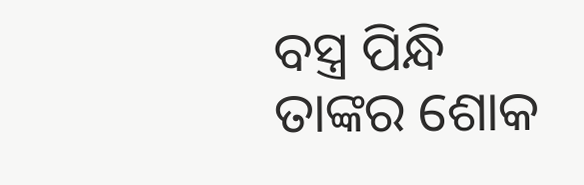ବସ୍ତ୍ର ପିନ୍ଧି ତାଙ୍କର ଶୋକ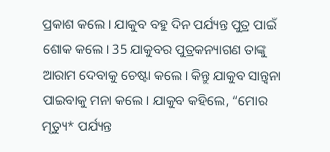ପ୍ରକାଶ କଲେ। ଯାକୁବ ବହୁ ଦିନ ପର୍ଯ୍ୟନ୍ତ ପୁତ୍ର ପାଇଁ ଶୋକ କଲେ। 35 ଯାକୁବର ପୁତ୍ରକନ୍ୟାଗଣ ତାଙ୍କୁ ଆରାମ ଦେବାକୁ ଚେଷ୍ଟା କଲେ। କିନ୍ତୁ ଯାକୁବ ସାନ୍ତ୍ୱନା ପାଇବାକୁ ମନା କଲେ। ଯାକୁବ କହିଲେ, “ମୋର ମୃତ୍ୟୁ* ପର୍ଯ୍ୟନ୍ତ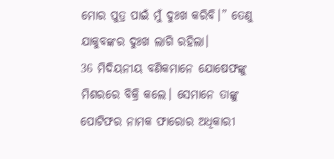ମୋର ପୁତ୍ର ପାଇଁ ମୁଁ ଦୁଃଖ କରିବି।” ତେଣୁ ଯାକୁବଙ୍କର ଦୁଃଖ ଲାଗି ରହିଲା।
36 ମିଦିୟନୀୟ ବଣିକମାନେ ଯୋଷେଫଙ୍କୁ ମିଶରରେ ବିକ୍ରି କଲେ। ସେମାନେ ତାଙ୍କୁ ପୋଟିଫର ନାମକ ଫାରୋର ଅଧିକାରୀ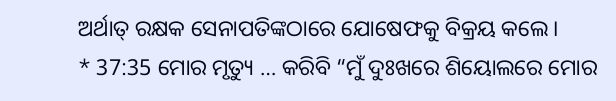ଅର୍ଥାତ୍ ରକ୍ଷକ ସେନାପତିଙ୍କଠାରେ ଯୋଷେଫକୁ ବିକ୍ରୟ କଲେ।
* 37:35 ମୋର ମୃତ୍ୟୁ … କରିବି “ମୁଁ ଦୁଃଖରେ ଶିୟୋଲରେ ମୋର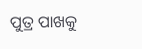ପୁତ୍ର ପାଖକୁ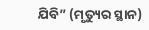ଯିବି” (ମୃତ୍ୟୁର ସ୍ଥାନ)